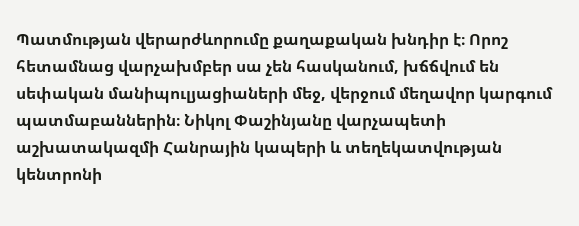Պատմության վերարժևորումը քաղաքական խնդիր է։ Որոշ հետամնաց վարչախմբեր սա չեն հասկանում, խճճվում են սեփական մանիպուլյացիաների մեջ, վերջում մեղավոր կարգում պատմաբաններին։ Նիկոլ Փաշինյանը վարչապետի աշխատակազմի Հանրային կապերի և տեղեկատվության կենտրոնի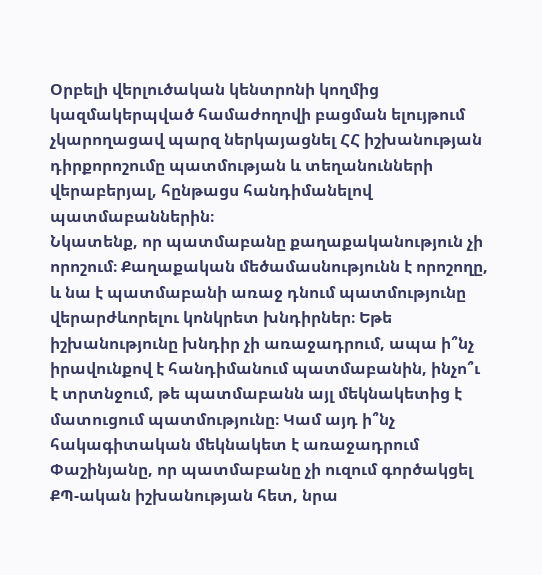Օրբելի վերլուծական կենտրոնի կողմից կազմակերպված համաժողովի բացման ելույթում չկարողացավ պարզ ներկայացնել ՀՀ իշխանության դիրքորոշումը պատմության և տեղանունների վերաբերյալ, հընթացս հանդիմանելով պատմաբաններին։
Նկատենք, որ պատմաբանը քաղաքականություն չի որոշում։ Քաղաքական մեծամասնությունն է որոշողը, և նա է պատմաբանի առաջ դնում պատմությունը վերարժևորելու կոնկրետ խնդիրներ։ Եթե իշխանությունը խնդիր չի առաջադրում, ապա ի՞նչ իրավունքով է հանդիմանում պատմաբանին, ինչո՞ւ է տրտնջում, թե պատմաբանն այլ մեկնակետից է մատուցում պատմությունը։ Կամ այդ ի՞նչ հակագիտական մեկնակետ է առաջադրում Փաշինյանը, որ պատմաբանը չի ուզում գործակցել ՔՊ-ական իշխանության հետ, նրա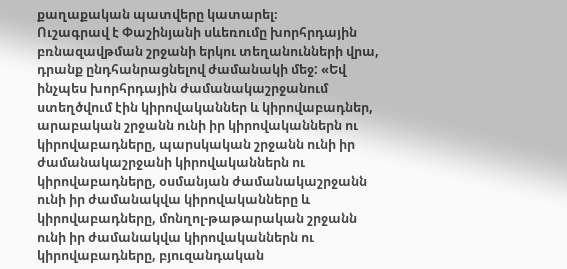քաղաքական պատվերը կատարել։
Ուշագրավ է Փաշինյանի սևեռումը խորհրդային բռնազավթման շրջանի երկու տեղանունների վրա, դրանք ընդհանրացնելով ժամանակի մեջ: «Եվ ինչպես խորհրդային ժամանակաշրջանում ստեղծվում էին կիրովականներ և կիրովաբադներ, արաբական շրջանն ունի իր կիրովականներն ու կիրովաբադները, պարսկական շրջանն ունի իր ժամանակաշրջանի կիրովականներն ու կիրովաբադները, օսմանյան ժամանակաշրջանն ունի իր ժամանակվա կիրովականները և կիրովաբադները, մոնղոլ-թաթարական շրջանն ունի իր ժամանակվա կիրովականներն ու կիրովաբադները, բյուզանդական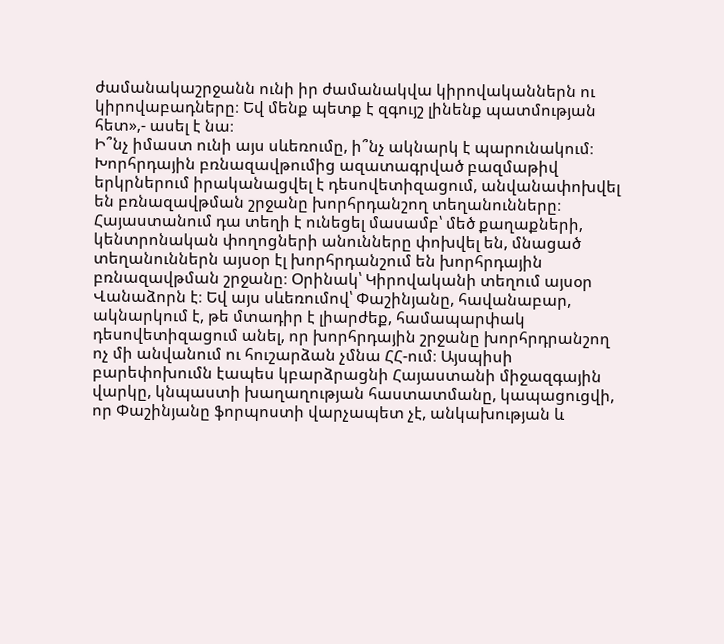ժամանակաշրջանն ունի իր ժամանակվա կիրովականներն ու կիրովաբադները։ Եվ մենք պետք է զգույշ լինենք պատմության հետ»,- ասել է նա։
Ի՞նչ իմաստ ունի այս սևեռումը, ի՞նչ ակնարկ է պարունակում։
Խորհրդային բռնազավթումից ազատագրված բազմաթիվ երկրներում իրականացվել է դեսովետիզացում, անվանափոխվել են բռնազավթման շրջանը խորհրդանշող տեղանունները։ Հայաստանում դա տեղի է ունեցել մասամբ՝ մեծ քաղաքների, կենտրոնական փողոցների անունները փոխվել են, մնացած տեղանուններն այսօր էլ խորհրդանշում են խորհրդային բռնազավթման շրջանը։ Օրինակ՝ Կիրովականի տեղում այսօր Վանաձորն է։ Եվ այս սևեռումով՝ Փաշինյանը, հավանաբար, ակնարկում է, թե մտադիր է լիարժեք, համապարփակ դեսովետիզացում անել, որ խորհրդային շրջանը խորհրդրանշող ոչ մի անվանում ու հուշարձան չմնա ՀՀ-ում։ Այսպիսի բարեփոխումն էապես կբարձրացնի Հայաստանի միջազգային վարկը, կնպաստի խաղաղության հաստատմանը, կապացուցվի, որ Փաշինյանը ֆորպոստի վարչապետ չէ, անկախության և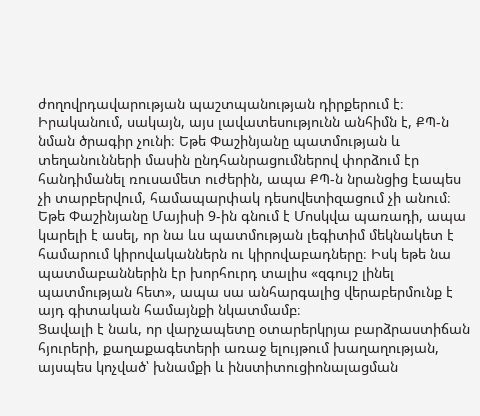ժողովրդավարության պաշտպանության դիրքերում է։
Իրականում, սակայն, այս լավատեսությունն անհիմն է, ՔՊ-ն նման ծրագիր չունի։ Եթե Փաշինյանը պատմության և տեղանունների մասին ընդհանրացումներով փորձում էր հանդիմանել ռուսամետ ուժերին, ապա ՔՊ-ն նրանցից էապես չի տարբերվում, համապարփակ դեսովետիզացում չի անում։ Եթե Փաշինյանը Մայիսի 9-ին գնում է Մոսկվա պառադի, ապա կարելի է ասել, որ նա ևս պատմության լեգիտիմ մեկնակետ է համարում կիրովականներն ու կիրովաբադները։ Իսկ եթե նա պատմաբաններին էր խորհուրդ տալիս «զգույշ լինել պատմության հետ», ապա սա անհարգալից վերաբերմունք է այդ գիտական համայնքի նկատմամբ։
Ցավալի է նաև, որ վարչապետը օտարերկրյա բարձրաստիճան հյուրերի, քաղաքագետերի առաջ ելույթում խաղաղության, այսպես կոչված՝ խնամքի և ինստիտուցիոնալացման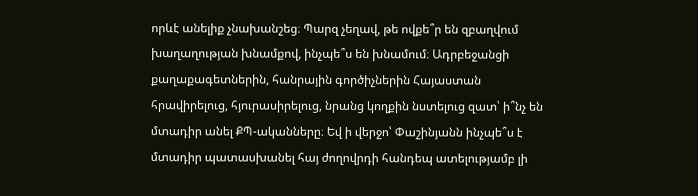որևէ անելիք չնախանշեց։ Պարզ չեղավ, թե ովքե՞ր են զբաղվում խաղաղության խնամքով, ինչպե՞ս են խնամում։ Ադրբեջանցի քաղաքագետներին, հանրային գործիչներին Հայաստան հրավիրելուց, հյուրասիրելուց, նրանց կողքին նստելուց զատ՝ ի՞նչ են մտադիր անել ՔՊ-ականները։ Եվ ի վերջո՝ Փաշինյանն ինչպե՞ս է մտադիր պատասխանել հայ ժողովրդի հանդեպ ատելությամբ լի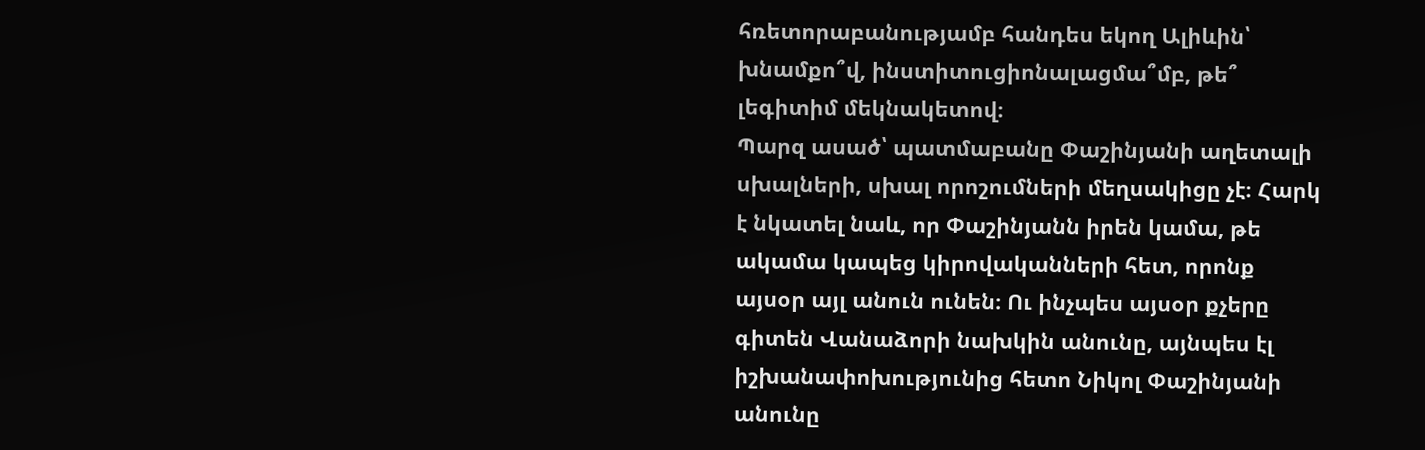հռետորաբանությամբ հանդես եկող Ալիևին՝ խնամքո՞վ, ինստիտուցիոնալացմա՞մբ, թե՞ լեգիտիմ մեկնակետով։
Պարզ ասած՝ պատմաբանը Փաշինյանի աղետալի սխալների, սխալ որոշումների մեղսակիցը չէ։ Հարկ է նկատել նաև, որ Փաշինյանն իրեն կամա, թե ակամա կապեց կիրովականների հետ, որոնք այսօր այլ անուն ունեն։ Ու ինչպես այսօր քչերը գիտեն Վանաձորի նախկին անունը, այնպես էլ իշխանափոխությունից հետո Նիկոլ Փաշինյանի անունը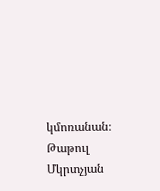կմոռանան։
Թաթուլ Մկրտչյան